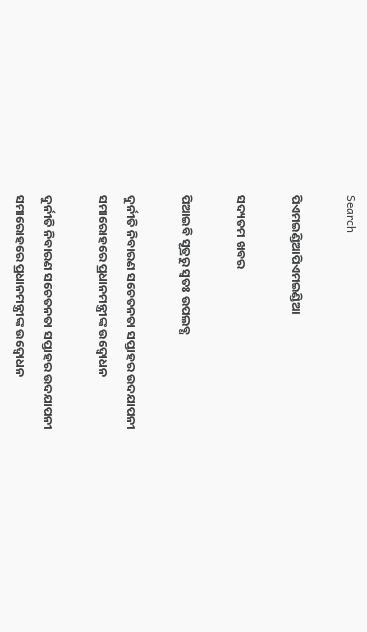Search

ପିଏମଇଣ୍ଡିଆପିଏମଇଣ୍ଡିଆ

ସଦ୍ୟତମ ଖବର

ପିଆଇବି ସୂତ୍ରରୁ ସ୍ବତଃ ଉପଲବ୍ଧ

ଦୁର୍ନୀତି ନିବାରଣ ସଚେତନତା ସପ୍ତାହର ଉଦଯାପନୀ ସମାରୋହରେ ପ୍ରଧାନମନ୍ତ୍ରୀଙ୍କ ଉଦ୍ବୋଧନ

ଦୁର୍ନୀତି ନିବାରଣ ସଚେତନତା ସପ୍ତାହର ଉଦଯାପନୀ ସମାରୋହରେ ପ୍ରଧାନମନ୍ତ୍ରୀଙ୍କ ଉଦ୍ବୋଧନ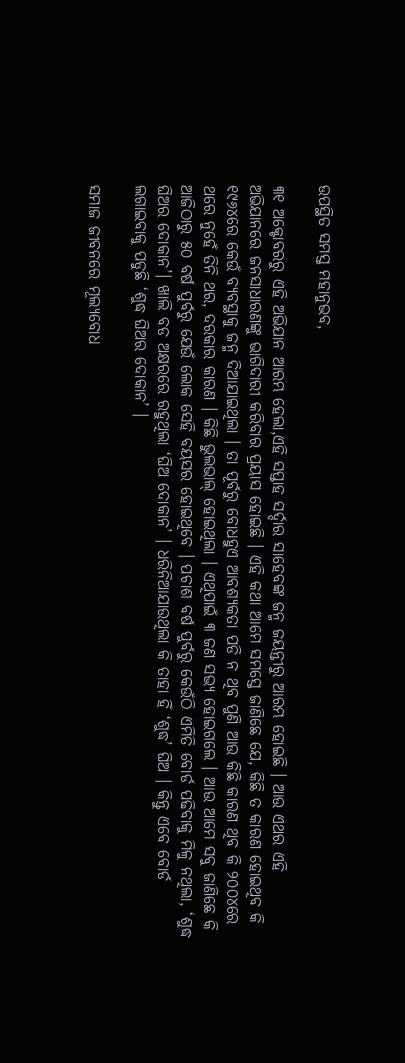ଉପସ୍ଥିତ ସମସ୍ତ ମହାନୁଭବ,

୩୧ ଅକ୍ଟୋବରରୁ ଏହି ଅଭିଯାନ ଆରମ୍ଭ ହେଲା,ଏହି ସପ୍ତାହ ସର୍ଦ୍ଦାର ସାହେବଙ୍କ ଜନ୍ମ ଜୟନ୍ତୀରୁ ଆରମ୍ଭ ହୋଇଛି । ଆଉ ଏଥର ଏହି ଅଭିଯାନରେ ଜନସାଧାରଣଙ୍କୁ ଭାଗିଦାରୀ କରିବାର ପ୍ରୟାସ ହୋଇଛି । ଏହି କଥା ଆମେ ସମସ୍ତେ ଜାଣିଛେ ଯେ, କିଛି ତ କାରଣ ହୋଇଥିବ କି ୧୯୬୪ରେ କେଉଁ ବ୍ୟବସ୍ଥାକୁ ଜନ୍ମ ଦିଆଯାଇଥିଲା । ତା ପୂର୍ବରୁ ବୋଧହୁଏ ଆବଶ୍ୟକତା ପଡି ନ ଥିବ ପୁଣି ଆଉ କିଛି କାରଣ ଥିବ କି ୨୦୦୪ରେ ଥରେ ନୁହେଁ ତିନି ଥର, ଦରକାର କାରଣ । କିଛି ଭୁଲଭାଲ୍ ହୋଇଥିଲା । ଏଥିପାଇଁ ୩ ଜଣ ସଭ୍ୟ ହୋଇଗଲେ । ଆଉ ଆମେ ସବୁ ଜାଣିଛେ କି ଆଜିଠାରୁ ୫୦ ବର୍ଷ ପୁର୍ବରୁ ଯେଉଁ ଲୋକ ସେହି ବୟସର ହୋଇଥିବେ । ପଚାଶ ବର୍ଷ ପୁର୍ବରୁ କେଉଁଠି ଏମିତି ବୋର୍ଡ ପଢିବାକୁ ମିଳୁ ନଥିଲା, ‘ଶୁଦ୍ଧ ଘିଅର ଦୋକାନ’। ଖାଲି ବଡ ଅକ୍ଷରରେ ରହୁଥିଲା ‘ଘିଅ ଦୋକାନ’ । ଧରିନିଆଯାଉଥିଲା କି ତାହା ହିଁ ‘ଶୁଦ୍ଧ’ ଘିଅ । କିନ୍ତୁ ଏବେ ବୋର୍ଡ ଲଗାଇବାକୁ ପଡୁଛି ‘ଶୁଦ୍ଧ ଘିଅର ଦୋକାନ’ ।

ସମାଜ ଜୀବନରେ ମୂଲ୍ୟବୋଧ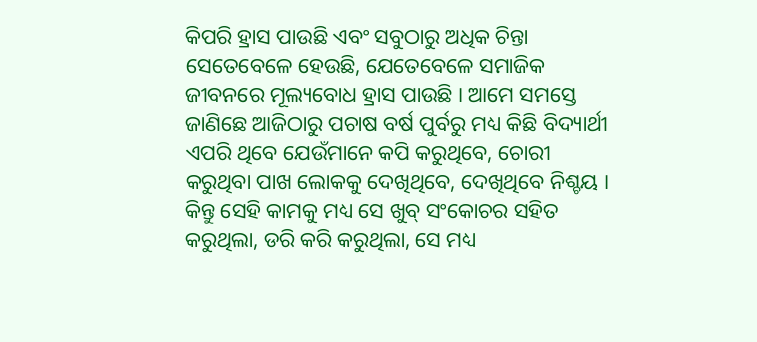କିପରି ହ୍ରାସ ପାଉଛି ଏବଂ ସବୁଠାରୁ ଅଧିକ ଚିନ୍ତା ସେତେବେଳେ ହେଉଛି, ଯେତେବେଳେ ସମାଜିକ ଜୀବନରେ ମୂଲ୍ୟବୋଧ ହ୍ରାସ ପାଉଛି । ଆମେ ସମସ୍ତେ ଜାଣିଛେ ଆଜିଠାରୁ ପଚାଷ ବର୍ଷ ପୁର୍ବରୁ ମଧ୍ୟ କିଛି ବିଦ୍ୟାର୍ଥୀ ଏପରି ଥିବେ ଯେଉଁମାନେ କପି କରୁଥିବେ, ଚୋରୀ କରୁଥିବା ପାଖ ଲୋକକୁ ଦେଖିଥିବେ, ଦେଖିଥିବେ ନିଶ୍ଚୟ । କିନ୍ତୁ ସେହି କାମକୁ ମଧ୍ୟ ସେ ଖୁବ୍ ସଂକୋଚର ସହିତ କରୁଥିଲା, ଡରି କରି କରୁଥିଲା, ସେ ମଧ୍ୟ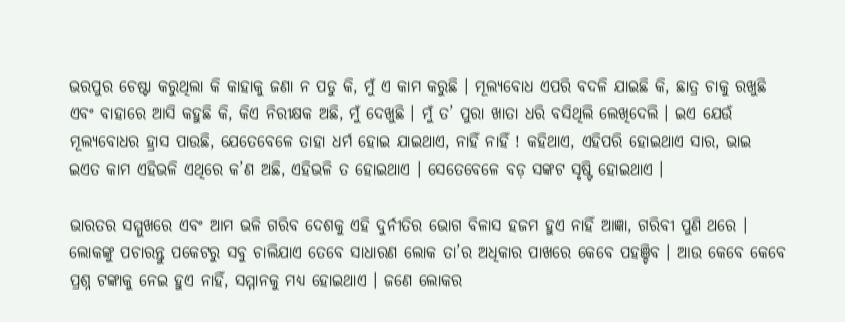ଭରପୁର ଚେଷ୍ଟା କରୁଥିଲା କି କାହାକୁ ଜଣା ନ ପଡୁ କି, ମୁଁ ଏ କାମ କରୁଛି । ମୂଲ୍ୟବୋଧ ଏପରି ବଦଳି ଯାଇଛି କି, ଛାତ୍ର ଚାକୁ ରଖୁଛି ଏବଂ ବାହାରେ ଆସି କହୁଛି କି, କିଏ ନିରୀକ୍ଷକ ଅଛି, ମୁଁ ଦେଖୁଛି । ମୁଁ ତ’ ପୁରା ଖାତା ଧରି ବସିଥିଲି ଲେଖିଦେଲି । ଇଏ ଯେଉଁ ମୂଲ୍ୟବୋଧର ହ୍ରାସ ପାଉଛି, ଯେତେବେଳେ ତାହା ଧର୍ମ ହୋଇ ଯାଇଥାଏ, ନାହିଁ ନାହିଁ ! କହିଥାଏ, ଏହିପରି ହୋଇଥାଏ ସାର, ଭାଇ ଇଏତ କାମ ଏହିଭଳି ଏଥିରେ କ’ଣ ଅଛି, ଏହିଭଳି ତ ହୋଇଥାଏ । ସେତେବେଳେ ବଡ଼ ସଙ୍କଟ ସୃଷ୍ଟି ହୋଇଥାଏ ।

ଭାରତର ସମ୍ମୁଖରେ ଏବଂ ଆମ ଭଳି ଗରିବ ଦେଶକୁ ଏହି ଦୁର୍ନୀତିର ଭୋଗ ବିଳାସ ହଜମ ହୁଏ ନାହିଁ ଆଜ୍ଞା, ଗରିବୀ ପୁଣି ଥରେ । ଲୋକଙ୍କୁ ପଚାରନ୍ତୁ ପକେଟରୁ ସବୁ ଚାଲିଯାଏ ତେବେ ସାଧାରଣ ଲୋକ ତା’ର ଅଧିକାର ପାଖରେ କେବେ ପହଞ୍ଚିବ । ଆଉ କେବେ କେବେ ପ୍ରଶ୍ନ ଟଙ୍କାକୁ ନେଇ ହୁଏ ନାହିଁ, ସମ୍ମାନକୁ ମଧ୍ୟ ହୋଇଥାଏ । ଜଣେ ଲୋକର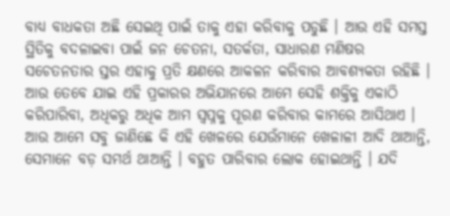ବାଧ୍ୟ ବାଧକତା ଅଛି ସେଇଥି ପାଇଁ ତାକୁ ଏହା କରିବାକୁ ପଡୁଛି । ଆଉ ଏହି ସମସ୍ତ ସ୍ଥିତିକୁ ବଦଳାଇବା ପାଇଁ ଜନ ଚେତନା, ସତର୍କତା, ସାଧାରଣ ମଣିଷର ସଚେତନତାର ସ୍ତର ଏହାକୁ ପ୍ରତି କ୍ଷଣରେ ଆକଳନ କରିବାର ଆବଶ୍ୟକତା ରହିଛି । ଆଉ ତେବେ ଯାଇ ଏହି ପ୍ରକାରର ଅଭିଯାନରେ ଆମେ ସେହି ଶକ୍ତିକୁ ଏକାଠି କରିପାରିବା, ଅଧିକରୁ ଅଧିକ ଆମ ସ୍ୱପ୍ନକୁ ପୂରଣ କରିବାର କାମରେ ଆସିଥାଏ । ଆଉ ଆମେ ସବୁ ଜାଣିଛେ କି ଏହି ଖେଳରେ ଯେଉଁମାନେ ଖେଳାଳୀ ଆଦି ଥାଆନ୍ତି, ସେମାନେ ବଡ଼ ସମର୍ଥ ଥାଆନ୍ତି । ବହୁତ ପାରିବାର ଲୋକ ହୋଇଥାନ୍ତି । ଯଦି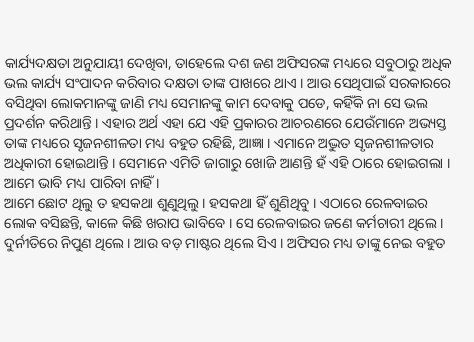କାର୍ଯ୍ୟଦକ୍ଷତା ଅନୁଯାୟୀ ଦେଖିବା, ତାହେଲେ ଦଶ ଜଣ ଅଫିସରଙ୍କ ମଧ୍ୟରେ ସବୁଠାରୁ ଅଧିକ ଭଲ କାର୍ଯ୍ୟ ସଂପାଦନ କରିବାର ଦକ୍ଷତା ତାଙ୍କ ପାଖରେ ଥାଏ । ଆଉ ସେଥିପାଇଁ ସରକାରରେ ବସିଥିବା ଲୋକମାନଙ୍କୁ ଜାଣି ମଧ୍ୟ ସେମାନଙ୍କୁ କାମ ଦେବାକୁ ପଡେ, କହିଁକି ନା ସେ ଭଲ ପ୍ରଦର୍ଶନ କରିଥାନ୍ତି । ଏହାର ଅର୍ଥ ଏହା ଯେ ଏହି ପ୍ରକାରର ଆଚରଣରେ ଯେଉଁମାନେ ଅଭ୍ୟସ୍ତ ତାଙ୍କ ମଧ୍ୟରେ ସୃଜନଶୀଳତା ମଧ୍ୟ ବହୁତ ରହିଛି, ଆଜ୍ଞା । ଏମାନେ ଅଦ୍ଭୁତ ସୃଜନଶୀଳତାର ଅଧିକାରୀ ହୋଇଥାନ୍ତି । ସେମାନେ ଏମିତି ଜାଗାରୁ ଖୋଜି ଆଣନ୍ତି ହଁ ଏହି ଠାରେ ହୋଇଗଲା । ଆମେ ଭାବି ମଧ୍ୟ ପାରିବା ନାହିଁ ।
ଆମେ ଛୋଟ ଥିଲୁ ତ ହସକଥା ଶୁଣୁଥିଲୁ । ହସକଥା ହିଁ ଶୁଣିଥିବୁ । ଏଠାରେ ରେଳବାଇର ଲୋକ ବସିଛନ୍ତି, କାଳେ କିଛି ଖରାପ ଭାବିବେ । ସେ ରେଳବାଇର ଜଣେ କର୍ମଚାରୀ ଥିଲେ । ଦୁର୍ନୀତିରେ ନିପୁଣ ଥିଲେ । ଆଉ ବଡ଼ ମାଷ୍ଟର ଥିଲେ ସିଏ । ଅଫିସର ମଧ୍ୟ ତାଙ୍କୁ ନେଇ ବହୁତ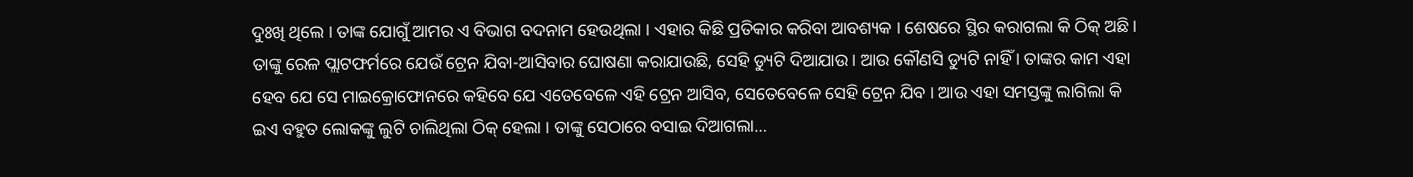ଦୁଃଖି ଥିଲେ । ତାଙ୍କ ଯୋଗୁଁ ଆମର ଏ ବିଭାଗ ବଦନାମ ହେଉଥିଲା । ଏହାର କିଛି ପ୍ରତିକାର କରିବା ଆବଶ୍ୟକ । ଶେଷରେ ସ୍ଥିର କରାଗଲା କି ଠିକ୍ ଅଛି । ତାଙ୍କୁ ରେଳ ପ୍ଲାଟଫର୍ମରେ ଯେଉଁ ଟ୍ରେନ ଯିବା-ଆସିବାର ଘୋଷଣା କରାଯାଉଛି, ସେହି ଡ୍ୟୁଟି ଦିଆଯାଉ । ଆଉ କୌଣସି ଡ୍ୟୁଟି ନାହିଁ । ତାଙ୍କର କାମ ଏହା ହେବ ଯେ ସେ ମାଇକ୍ରୋଫୋନରେ କହିବେ ଯେ ଏତେବେଳେ ଏହି ଟ୍ରେନ ଆସିବ, ସେତେବେଳେ ସେହି ଟ୍ରେନ ଯିବ । ଆଉ ଏହା ସମସ୍ତଙ୍କୁ ଲାଗିଲା କି ଇଏ ବହୁତ ଲୋକଙ୍କୁ ଲୁଟି ଚାଲିଥିଲା ଠିକ୍ ହେଲା । ତାଙ୍କୁ ସେଠାରେ ବସାଇ ଦିଆଗଲା…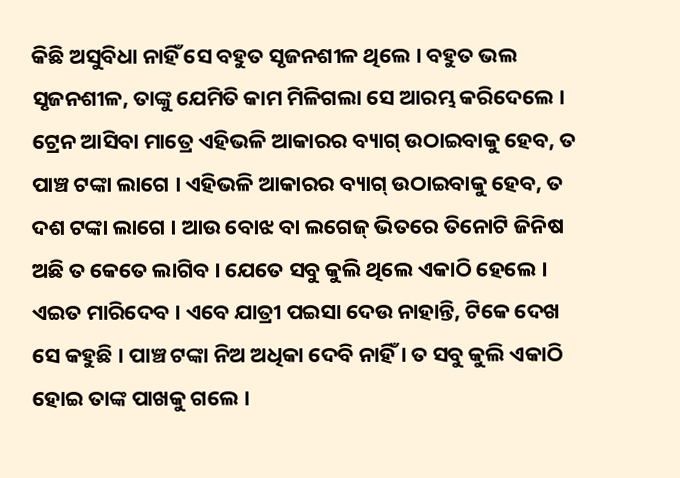କିଛି ଅସୁବିଧା ନାହିଁ ସେ ବହୁତ ସୃଜନଶୀଳ ଥିଲେ । ବହୁତ ଭଲ ସୃଜନଶୀଳ, ତାଙ୍କୁ ଯେମିତି କାମ ମିଳିଗଲା ସେ ଆରମ୍ଭ କରିଦେଲେ । ଟ୍ରେନ ଆସିବା ମାତ୍ରେ ଏହିଭଳି ଆକାରର ବ୍ୟାଗ୍ ଉଠାଇବାକୁ ହେବ, ତ ପାଞ୍ଚ ଟଙ୍କା ଲାଗେ । ଏହିଭଳି ଆକାରର ବ୍ୟାଗ୍ ଉଠାଇବାକୁ ହେବ, ତ ଦଶ ଟଙ୍କା ଲାଗେ । ଆଉ ବୋଝ ବା ଲଗେଜ୍ ଭିତରେ ତିନୋଟି ଜିନିଷ ଅଛି ତ କେତେ ଲାଗିବ । ଯେତେ ସବୁ କୁଲି ଥିଲେ ଏକାଠି ହେଲେ । ଏଇତ ମାରିଦେବ । ଏବେ ଯାତ୍ରୀ ପଇସା ଦେଉ ନାହାନ୍ତି, ଟିକେ ଦେଖ ସେ କହୁଛି । ପାଞ୍ଚ ଟଙ୍କା ନିଅ ଅଧିକା ଦେବି ନାହିଁ । ତ ସବୁ କୁଲି ଏକାଠି ହୋଇ ତାଙ୍କ ପାଖକୁ ଗଲେ ।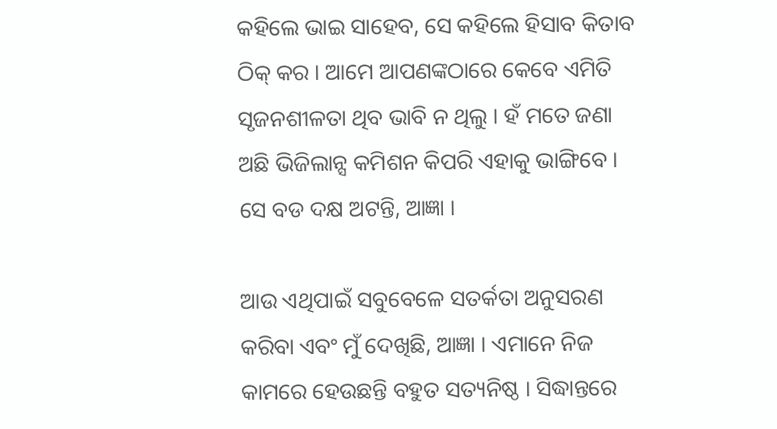କହିଲେ ଭାଇ ସାହେବ, ସେ କହିଲେ ହିସାବ କିତାବ ଠିକ୍ କର । ଆମେ ଆପଣଙ୍କଠାରେ କେବେ ଏମିତି ସୃଜନଶୀଳତା ଥିବ ଭାବି ନ ଥିଲୁ । ହଁ ମତେ ଜଣା ଅଛି ଭିଜିଲାନ୍ସ କମିଶନ କିପରି ଏହାକୁ ଭାଙ୍ଗିବେ । ସେ ବଡ ଦକ୍ଷ ଅଟନ୍ତି, ଆଜ୍ଞା ।

ଆଉ ଏଥିପାଇଁ ସବୁବେଳେ ସତର୍କତା ଅନୁସରଣ କରିବା ଏବଂ ମୁଁ ଦେଖିଛି, ଆଜ୍ଞା । ଏମାନେ ନିଜ କାମରେ ହେଉଛନ୍ତି ବହୁତ ସତ୍ୟନିଷ୍ଠ । ସିଦ୍ଧାନ୍ତରେ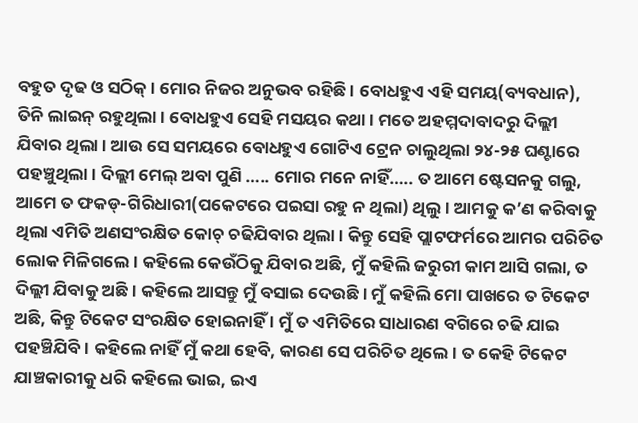ବହୁତ ଦୃଢ ଓ ସଠିକ୍ । ମୋର ନିଜର ଅନୁଭବ ରହିଛି । ବୋଧହୁଏ ଏହି ସମୟ(ବ୍ୟବଧାନ), ତିନି ଲାଇନ୍ ରହୁଥିଲା । ବୋଧହୁଏ ସେହି ମସୟର କଥା । ମତେ ଅହମ୍ମଦାବାଦରୁ ଦିଲ୍ଲୀ ଯିବାର ଥିଲା । ଆଉ ସେ ସମୟରେ ବୋଧହୁଏ ଗୋଟିଏ ଟ୍ରେନ ଚାଲୁଥିଲା ୨୪-୨୫ ଘଣ୍ଟାରେ ପହଞ୍ଚୁଥିଲା । ଦିଲ୍ଲୀ ମେଲ୍ ଅବା ପୁଣି ….. ମୋର ମନେ ନାହିଁ….. ତ ଆମେ ଷ୍ଟେସନକୁ ଗଲୁ, ଆମେ ତ ଫକଡ୍-ଗିରିଧାରୀ(ପକେଟରେ ପଇସା ରହୁ ନ ଥିଲା) ଥିଲୁ । ଆମକୁ କ’ଣ କରିବାକୁ ଥିଲା ଏମିତି ଅଣସଂରକ୍ଷିତ କୋଚ୍ ଚଢିଯିବାର ଥିଲା । କିନ୍ତୁ ସେହି ପ୍ଲାଟଫର୍ମରେ ଆମର ପରିଚିତ ଲୋକ ମିଳିଗଲେ । କହିଲେ କେଉଁଠିକୁ ଯିବାର ଅଛି, ମୁଁ କହିଲି ଜରୁରୀ କାମ ଆସି ଗଲା, ତ ଦିଲ୍ଲୀ ଯିବାକୁ ଅଛି । କହିଲେ ଆସନ୍ତୁ ମୁଁ ବସାଇ ଦେଉଛି । ମୁଁ କହିଲି ମୋ ପାଖରେ ତ ଟିକେଟ ଅଛି, କିନ୍ତୁ ଟିକେଟ ସଂରକ୍ଷିତ ହୋଇନାହିଁ । ମୁଁ ତ ଏମିତିରେ ସାଧାରଣ ବଗିରେ ଚଢି ଯାଇ ପହଞ୍ଚିଯିବି । କହିଲେ ନାହିଁ ମୁଁ କଥା ହେବି, କାରଣ ସେ ପରିଚିତ ଥିଲେ । ତ କେହି ଟିକେଟ ଯାଞ୍ଚକାରୀକୁ ଧରି କହିଲେ ଭାଇ, ଇଏ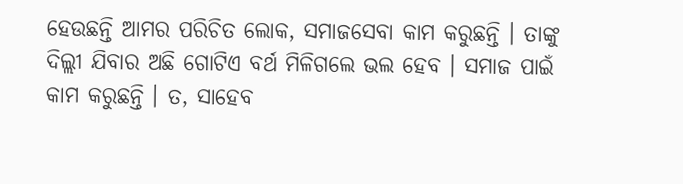ହେଉଛନ୍ତି ଆମର ପରିଚିତ ଲୋକ, ସମାଜସେବା କାମ କରୁଛନ୍ତି । ତାଙ୍କୁ ଦିଲ୍ଲୀ ଯିବାର ଅଛି ଗୋଟିଏ ବର୍ଥ ମିଳିଗଲେ ଭଲ ହେବ । ସମାଜ ପାଇଁ କାମ କରୁଛନ୍ତି । ତ, ସାହେବ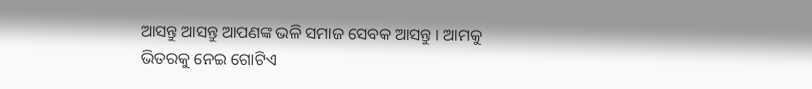ଆସନ୍ତୁ ଆସନ୍ତୁ ଆପଣଙ୍କ ଭଳି ସମାଜ ସେବକ ଆସନ୍ତୁ । ଆମକୁ ଭିତରକୁ ନେଇ ଗୋଟିଏ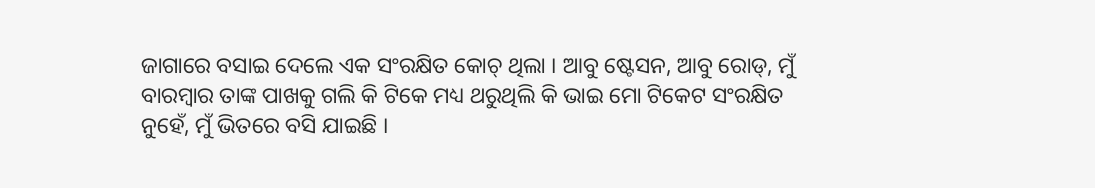ଜାଗାରେ ବସାଇ ଦେଲେ ଏକ ସଂରକ୍ଷିତ କୋଚ୍ ଥିଲା । ଆବୁ ଷ୍ଟେସନ, ଆବୁ ରୋଡ୍, ମୁଁ ବାରମ୍ବାର ତାଙ୍କ ପାଖକୁ ଗଲି କି ଟିକେ ମଧ୍ୟ ଥରୁଥିଲି କି ଭାଇ ମୋ ଟିକେଟ ସଂରକ୍ଷିତ ନୁହେଁ, ମୁଁ ଭିତରେ ବସି ଯାଇଛି ।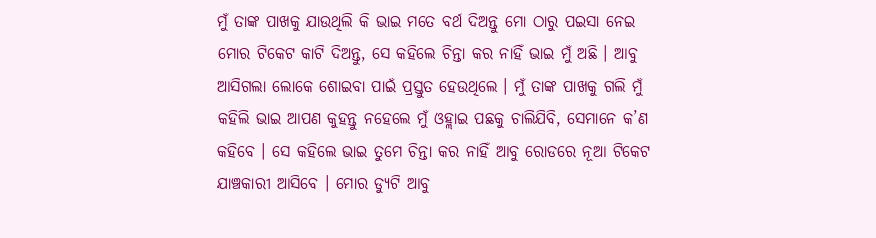ମୁଁ ତାଙ୍କ ପାଖକୁ ଯାଉଥିଲି କି ଭାଇ ମତେ ବର୍ଥ ଦିଅନ୍ତୁ ମୋ ଠାରୁ ପଇସା ନେଇ ମୋର ଟିକେଟ କାଟି ଦିଅନ୍ତୁ, ସେ କହିଲେ ଚିନ୍ତା କର ନାହିଁ ଭାଇ ମୁଁ ଅଛି । ଆବୁ ଆସିଗଲା ଲୋକେ ଶୋଇବା ପାଇଁ ପ୍ରସ୍ତୁତ ହେଉଥିଲେ । ମୁଁ ତାଙ୍କ ପାଖକୁ ଗଲି ମୁଁ କହିଲି ଭାଇ ଆପଣ କୁହନ୍ତୁ ନହେଲେ ମୁଁ ଓହ୍ଲାଇ ପଛକୁ ଚାଲିଯିବି, ସେମାନେ କ’ଣ କହିବେ । ସେ କହିଲେ ଭାଇ ତୁମେ ଚିନ୍ତା କର ନାହିଁ ଆବୁ ରୋଡରେ ନୂଆ ଟିକେଟ ଯାଞ୍ଚକାରୀ ଆସିବେ । ମୋର ଡ୍ୟୁଟି ଆବୁ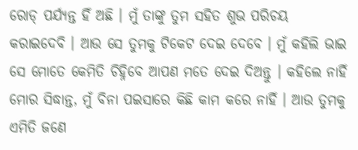ରୋଡ୍ ପର୍ଯ୍ୟନ୍ତ ହିଁ ଅଛି । ମୁଁ ତାଙ୍କୁ ତୁମ ସହିତ ଶୁଭ ପରିଚୟ କରାଇଦେବି । ଆଉ ସେ ତୁମକୁ ଟିକେଟ ଦେଇ ଦେବେ । ମୁଁ କହିଲି ଭାଇ ସେ ମୋତେ କେମିତି ଚିହ୍ନିବେ ଆପଣ ମତେ ଦେଇ ଦିଅନ୍ତୁ । କହିଲେ ନାହିଁ ମୋର ସିଦ୍ଧାନ୍ତ, ମୁଁ ବିନା ପଇସାରେ କିଛି କାମ କରେ ନାହିଁ । ଆଉ ତୁମକୁ ଏମିତି ଜଣେ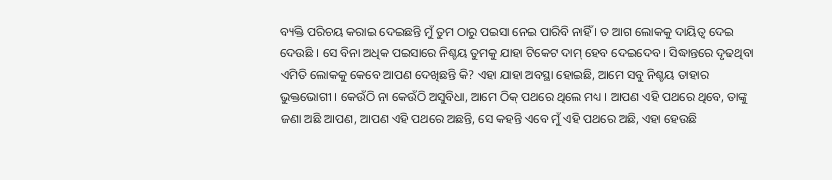ବ୍ୟକ୍ତି ପରିଚୟ କରାଇ ଦେଇଛନ୍ତି ମୁଁ ତୁମ ଠାରୁ ପଇସା ନେଇ ପାରିବି ନାହିଁ । ତ ଆଗ ଲୋକକୁ ଦାୟିତ୍ୱ ଦେଇ ଦେଉଛି । ସେ ବିନା ଅଧିକ ପଇସାରେ ନିଶ୍ଚୟ ତୁମକୁ ଯାହା ଟିକେଟ ଦାମ୍ ହେବ ଦେଇଦେବ । ସିଦ୍ଧାନ୍ତରେ ଦୃଢଥିବା ଏମିତି ଲୋକକୁ କେବେ ଆପଣ ଦେଖିଛନ୍ତି କି? ଏହା ଯାହା ଅବସ୍ଥା ହୋଇଛି, ଆମେ ସବୁ ନିଶ୍ଚୟ ତାହାର ଭୁକ୍ତଭୋଗୀ । କେଉଁଠି ନା କେଉଁଠି ଅସୁବିଧା, ଆମେ ଠିକ୍ ପଥରେ ଥିଲେ ମଧ୍ୟ । ଆପଣ ଏହି ପଥରେ ଥିବେ, ତାଙ୍କୁ ଜଣା ଅଛି ଆପଣ, ଆପଣ ଏହି ପଥରେ ଅଛନ୍ତି, ସେ କହନ୍ତି ଏବେ ମୁଁ ଏହି ପଥରେ ଅଛି, ଏହା ହେଉଛି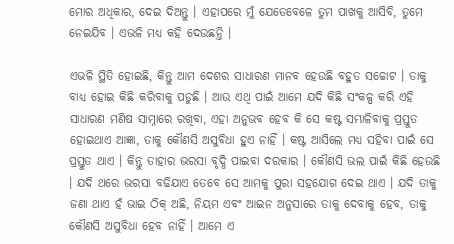ମୋର ଅଧିକାର, ଦେଇ ଦିଅନ୍ତୁ । ଏହାପରେ ମୁଁ ଯେତେବେଳେ ତୁମ ପାଖକୁ ଆସିବି, ତୁମେ ନେଇଯିବ । ଏଭଳି ମଧ୍ୟ କହି ଦେଉଛନ୍ତି ।

ଏଭଳି ସ୍ଥିତି ହୋଇଛି, କିନ୍ତୁ ଆମ ଦେଶର ସାଧାରଣ ମାନବ ହେଉଛି ବହୁତ ସଚ୍ଚୋଟ । ତାକୁ ବାଧ୍ୟ ହୋଇ କିଛି କରିବାକୁ ପଡୁଛି । ଆଉ ଏଥି ପାଇଁ ଆମେ ଯଦି କିଛି ସଂକଳ୍ପ କରି ଏହି ସାଧାରଣ ମଣିଷ ସାମ୍ନାରେ ରଖିବା, ଏହା ଅନୁଭବ ହେବ କି ସେ କଷ୍ଟ ସମ୍ଭାଳିବାକୁ ପ୍ରସ୍ତୁତ ହୋଇଥାଏ ଆଜ୍ଞା, ତାକୁ କୌଣସି ଅସୁବିଧା ହୁଏ ନାହିଁ । କଷ୍ଟ ଆସିଲେ ମଧ୍ୟ ସହିବା ପାଇଁ ସେ ପ୍ରସ୍ତୁତ ଥାଏ । କିନ୍ତୁ ତାହାର ଭରସା ବୃଦ୍ଧି ପାଇବା ଦରକାର । କୌଣସି ଭଲ ପାଇଁ କିଛି ହେଉଛି । ଯଦି ଥରେ ଭରସା ବଢିଯାଏ ତେବେ ସେ ଆମକୁ ପୁରା ସହଯୋଗ ଦେଇ ଥାଏ । ଯଦି ତାକୁ ଜଣା ଥାଏ ହଁ ଭାଇ ଠିକ୍ ଅଛି, ନିୟମ ଏବଂ ଆଇନ ଅନୁସାରେ ତାକୁ ଦେବାକୁ ହେବ, ତାକୁ କୌଣସି ଅସୁବିଧା ହେବ ନାହିଁ । ଆମେ ଏ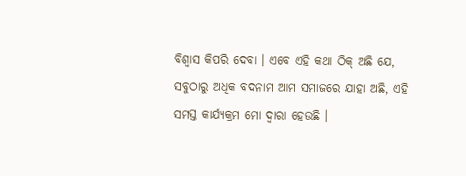ବିଶ୍ୱାସ କିପରି ଦେବା । ଏବେ ଏହି କଥା ଠିକ୍ ଅଛି ଯେ, ସବୁଠାରୁ ଅଧିକ ବଦନାମ ଆମ ସମାଜରେ ଯାହା ଅଛି, ଏହି ସମସ୍ତ କାର୍ଯ୍ୟକ୍ରମ ମୋ ଦ୍ୱାରା ହେଉଛି ।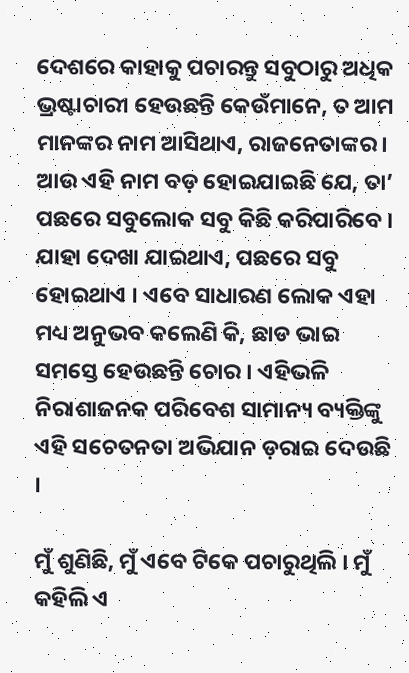ଦେଶରେ କାହାକୁ ପଚାରନ୍ତୁ ସବୁଠାରୁ ଅଧିକ ଭ୍ରଷ୍ଟାଚାରୀ ହେଉଛନ୍ତି କେଉଁମାନେ, ତ ଆମ ମାନଙ୍କର ନାମ ଆସିଥାଏ, ରାଜନେତାଙ୍କର । ଆଉ ଏହି ନାମ ବଡ଼ ହୋଇଯାଇଛି ଯେ, ତା’ ପଛରେ ସବୁଲୋକ ସବୁ କିଛି କରିପାରିବେ । ଯାହା ଦେଖା ଯାଇଥାଏ, ପଛରେ ସବୁ ହୋଇଥାଏ । ଏବେ ସାଧାରଣ ଲୋକ ଏହା ମଧ୍ୟ ଅନୁଭବ କଲେଣି କି, ଛାଡ ଭାଇ ସମସ୍ତେ ହେଉଛନ୍ତି ଚୋର । ଏହିଭଳି ନିରାଶାଜନକ ପରିବେଶ ସାମାନ୍ୟ ବ୍ୟକ୍ତିଙ୍କୁ ଏହି ସଚେତନତା ଅଭିଯାନ ଡ଼ରାଇ ଦେଉଛି ।

ମୁଁ ଶୁଣିଛି, ମୁଁ ଏବେ ଟିକେ ପଚାରୁଥିଲି । ମୁଁ କହିଲି ଏ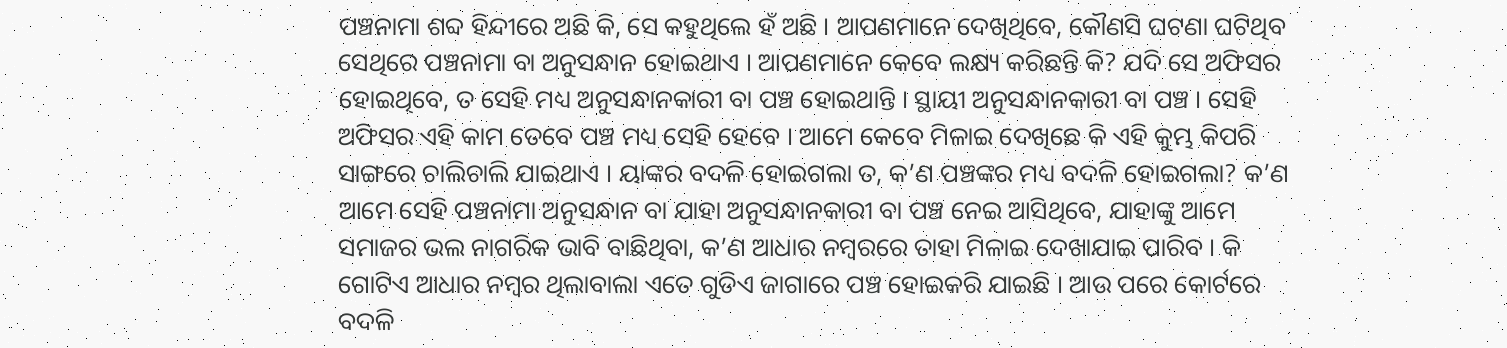ପଞ୍ଚନାମା ଶବ୍ଦ ହିନ୍ଦୀରେ ଅଛି କି, ସେ କହୁଥିଲେ ହଁ ଅଛି । ଆପଣମାନେ ଦେଖିଥିବେ, କୌଣସି ଘଟଣା ଘଟିଥିବ ସେଥିରେ ପଞ୍ଚନାମା ବା ଅନୁସନ୍ଧାନ ହୋଇଥାଏ । ଆପଣମାନେ କେବେ ଲକ୍ଷ୍ୟ କରିଛନ୍ତି କି? ଯଦି ସେ ଅଫିସର ହୋଇଥିବେ, ତ ସେହି ମଧ୍ୟ ଅନୁସନ୍ଧାନକାରୀ ବା ପଞ୍ଚ ହୋଇଥାନ୍ତି । ସ୍ଥାୟୀ ଅନୁସନ୍ଧାନକାରୀ ବା ପଞ୍ଚ । ସେହି ଅଫିସର ଏହି କାମ ତେବେ ପଞ୍ଚ ମଧ୍ୟ ସେହି ହେବେ । ଆମେ କେବେ ମିଳାଇ ଦେଖିଛେ କି ଏହି କୁମ୍ଭ କିପରି ସାଙ୍ଗରେ ଚାଲିଚାଲି ଯାଇଥାଏ । ୟାଙ୍କର ବଦଳି ହୋଇଗଲା ତ, କ’ଣ ପଞ୍ଚଙ୍କର ମଧ୍ୟ ବଦଳି ହୋଇଗଲା? କ’ଣ ଆମେ ସେହି ପଞ୍ଚନାମା ଅନୁସନ୍ଧାନ ବା ଯାହା ଅନୁସନ୍ଧାନକାରୀ ବା ପଞ୍ଚ ନେଇ ଆସିଥିବେ, ଯାହାଙ୍କୁ ଆମେ ସମାଜର ଭଲ ନାଗରିକ ଭାବି ବାଛିଥିବା, କ’ଣ ଆଧାର ନମ୍ବରରେ ତାହା ମିଳାଇ ଦେଖାଯାଇ ପାରିବ । କି ଗୋଟିଏ ଆଧାର ନମ୍ବର ଥିଲାବାଲା ଏତେ ଗୁଡିଏ ଜାଗାରେ ପଞ୍ଚ ହୋଇକରି ଯାଇଛି । ଆଉ ପରେ କୋର୍ଟରେ ବଦଳି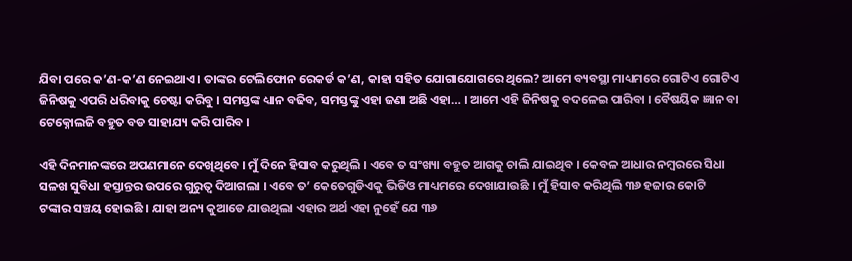ଯିବା ପରେ କ’ଣ-କ’ଣ ନେଇଥାଏ । ତାଙ୍କର ଟେଲିଫୋନ ରେକର୍ଡ କ’ଣ, କାହା ସହିତ ଯୋଗାଯୋଗରେ ଥିଲେ? ଆମେ ବ୍ୟବସ୍ଥା ମାଧ୍ୟମରେ ଗୋଟିଏ ଗୋଟିଏ ଜିନିଷକୁ ଏପରି ଧରିବାକୁ ଚେଷ୍ଟା କରିବୁ । ସମସ୍ତଙ୍କ ଧ୍ୟାନ ବଢିବ, ସମସ୍ତଙ୍କୁ ଏହା ଜଣା ଅଛି ଏହା… । ଆମେ ଏହି ଜିନିଷକୁ ବଦଳେଇ ପାରିବା । ବୈଷୟିକ ଜ୍ଞାନ ବା ଟେକ୍ନୋଲଜି ବହୁତ ବଡ ସାହାଯ୍ୟ କରି ପାରିବ ।

ଏହି ଦିନମାନଙ୍କରେ ଅପଣମାନେ ଦେଖିଥିବେ । ମୁଁ ଦିନେ ହିସାବ କରୁଥିଲି । ଏବେ ତ ସଂଖ୍ୟା ବହୁତ ଆଗକୁ ଚାଲି ଯାଇଥିବ । କେବଳ ଆଧାର ନମ୍ବରରେ ସିଧା ସଳଖ ସୁବିଧା ହସ୍ତାନ୍ତର ଉପରେ ଗୁରୁତ୍ୱ ଦିଆଗଲା । ଏବେ ତ’ କେତେଗୁଡିଏକୁ ଭିଡିଓ ମାଧ୍ୟମରେ ଦେଖାଯାଉଛି । ମୁଁ ହିସାବ କରିଥିଲି ୩୬ ହଜାର କୋଟି ଟଙ୍କାର ସଞ୍ଚୟ ହୋଇଛି । ଯାହା ଅନ୍ୟ କୁଆଡେ ଯାଉଥିଲା ଏହାର ଅର୍ଥ ଏହା ନୁହେଁ ଯେ ୩୬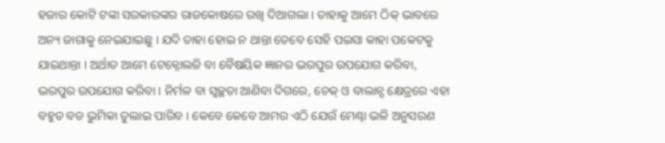ହଜାର କୋଟି ଟଙ୍କା ସରକାରଙ୍କର ରାଜକୋଷରେ ରଖି ଦିଆଗଲା । ତାହାକୁ ଆମେ ଠିକ୍ ଭାବରେ ଅନ୍ୟ ଜାଗାକୁ ନେଇଯାଇଛୁ । ଯଦି ତାହା ହୋଇ ନ ଥାନ୍ତା ତେବେ ସେହି ପଇସା କାହା ପକେଟକୁ ଯାଇଥାନ୍ତା । ଅର୍ଥାତ ଆମେ ଟେକ୍ନୋଲଜି ବା ବୈଷୟିକ ଜ୍ଞାନର ଭରପୁର ଉପଯୋଗ କରିବା, ଭରପୁର ଉପଯୋଗ କରିବା । ନିର୍ମଳ ବା ସ୍ୱଚ୍ଛତା ଆଣିବା ଦିଗରେ, ଚେକ୍ ଓ ବାଲାନ୍ସ କ୍ଷେତ୍ରରେ ଏହା ବହୁତ ବଡ ଭୁମିକା ତୁଲାଇ ପାରିବ । କେବେ କେବେ ଆମର ଏଠି ଯେଉଁ ମେଣ୍ଢା ଭଳି ଅନୁସରଣ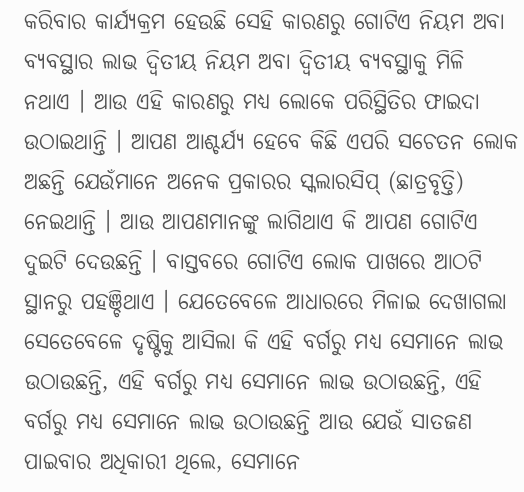କରିବାର କାର୍ଯ୍ୟକ୍ରମ ହେଉଛି ସେହି କାରଣରୁ ଗୋଟିଏ ନିୟମ ଅବା ବ୍ୟବସ୍ଥାର ଲାଭ ଦ୍ୱିତୀୟ ନିୟମ ଅବା ଦ୍ୱିତୀୟ ବ୍ୟବସ୍ଥାକୁ ମିଳି ନଥାଏ । ଆଉ ଏହି କାରଣରୁ ମଧ୍ୟ ଲୋକେ ପରିସ୍ଥିତିର ଫାଇଦା ଉଠାଇଥାନ୍ତି । ଆପଣ ଆଶ୍ଚର୍ଯ୍ୟ ହେବେ କିଛି ଏପରି ସଚେତନ ଲୋକ ଅଛନ୍ତି ଯେଉଁମାନେ ଅନେକ ପ୍ରକାରର ସ୍କଲାରସିପ୍ (ଛାତ୍ରବୃତ୍ତି) ନେଇଥାନ୍ତି । ଆଉ ଆପଣମାନଙ୍କୁ ଲାଗିଥାଏ କି ଆପଣ ଗୋଟିଏ ଦୁଇଟି ଦେଉଛନ୍ତି । ବାସ୍ତବରେ ଗୋଟିଏ ଲୋକ ପାଖରେ ଆଠଟି ସ୍ଥାନରୁ ପହଞ୍ଚିଥାଏ । ଯେତେବେଳେ ଆଧାରରେ ମିଳାଇ ଦେଖାଗଲା ସେତେବେଳେ ଦୃଷ୍ଟିକୁ ଆସିଲା କି ଏହି ବର୍ଗରୁ ମଧ୍ୟ ସେମାନେ ଲାଭ ଉଠାଉଛନ୍ତି, ଏହି ବର୍ଗରୁ ମଧ୍ୟ ସେମାନେ ଲାଭ ଉଠାଉଛନ୍ତି, ଏହି ବର୍ଗରୁ ମଧ୍ୟ ସେମାନେ ଲାଭ ଉଠାଉଛନ୍ତି ଆଉ ଯେଉଁ ସାତଜଣ ପାଇବାର ଅଧିକାରୀ ଥିଲେ, ସେମାନେ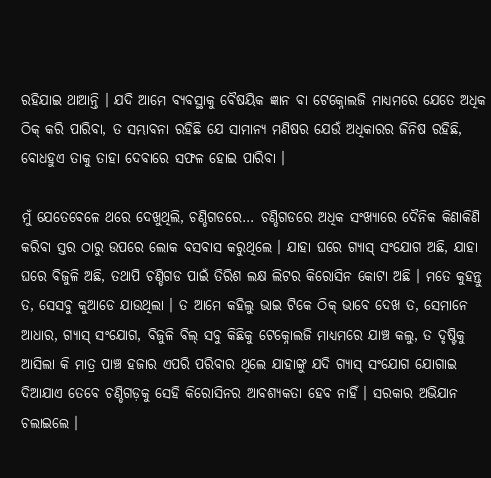ରହିଯାଇ ଥାଆନ୍ତି । ଯଦି ଆମେ ବ୍ୟବସ୍ଥାକୁ ବୈଷୟିକ ଜ୍ଞାନ ବା ଟେକ୍ନୋଲଜି ମାଧ୍ୟମରେ ଯେତେ ଅଧିକ ଠିକ୍ କରି ପାରିବା, ତ ସମ୍ଭାବନା ରହିଛି ଯେ ସାମାନ୍ୟ ମଣିଷର ଯେଉଁ ଅଧିକାରର ଜିନିଷ ରହିଛି, ବୋଧହୁଏ ତାକୁ ତାହା ଦେବାରେ ସଫଳ ହୋଇ ପାରିବା ।

ମୁଁ ଯେତେବେଳେ ଥରେ ଦେଖୁଥିଲି, ଚଣ୍ଡିଗଡରେ… ଚଣ୍ଡିଗଡରେ ଅଧିକ ସଂଖ୍ୟାରେ ଦୈନିକ କିଣାକିଣି କରିବା ସ୍ତର ଠାରୁ ଉପରେ ଲୋକ ବସବାସ କରୁଥିଲେ । ଯାହା ଘରେ ଗ୍ୟାସ୍ ସଂଯୋଗ ଅଛି, ଯାହା ଘରେ ବିଜୁଳି ଅଛି, ତଥାପି ଚଣ୍ଡିଗଡ ପାଇଁ ତିରିଶ ଲକ୍ଷ ଲିଟର କିରୋସିନ କୋଟା ଅଛି । ମତେ କୁହନ୍ତୁ ତ, ସେସବୁ କୁଆଡେ ଯାଉଥିଲା । ତ ଆମେ କହିଲୁ ଭାଇ ଟିକେ ଠିକ୍ ଭାବେ ଦେଖ ତ, ସେମାନେ ଆଧାର, ଗ୍ୟାସ୍ ସଂଯୋଗ, ବିଜୁଳି ବିଲ୍ ସବୁ କିଛିକୁ ଟେକ୍ନୋଲଜି ମାଧ୍ୟମରେ ଯାଞ୍ଚ କଲୁ, ତ ଦୃଷ୍ଟିକୁ ଆସିଲା କି ମାତ୍ର ପାଞ୍ଚ ହଜାର ଏପରି ପରିବାର ଥିଲେ ଯାହାଙ୍କୁ ଯଦି ଗ୍ୟାସ୍ ସଂଯୋଗ ଯୋଗାଇ ଦିଆଯାଏ ତେବେ ଚଣ୍ଡିଗଡ଼କୁ ସେହି କିରୋସିନର ଆବଶ୍ୟକତା ହେବ ନାହିଁ । ସରକାର ଅଭିଯାନ ଚଲାଇଲେ ।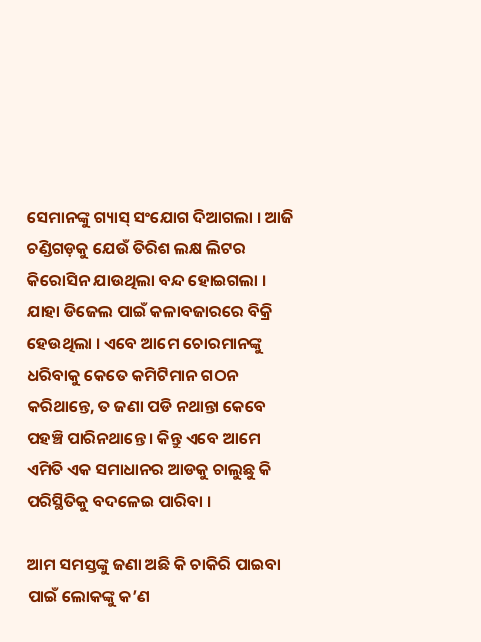ସେମାନଙ୍କୁ ଗ୍ୟାସ୍ ସଂଯୋଗ ଦିଆଗଲା । ଆଜି ଚଣ୍ଡିଗଡ଼କୁ ଯେଉଁ ତିରିଶ ଲକ୍ଷ ଲିଟର କିରୋସିନ ଯାଉଥିଲା ବନ୍ଦ ହୋଇଗଲା । ଯାହା ଡିଜେଲ ପାଇଁ କଳାବଜାରରେ ବିକ୍ରି ହେଉଥିଲା । ଏବେ ଆମେ ଚୋରମାନଙ୍କୁ ଧରିବାକୁ କେତେ କମିଟିମାନ ଗଠନ କରିଥାନ୍ତେ, ତ ଜଣା ପଡି ନଥାନ୍ତା କେବେ ପହଞ୍ଚି ପାରିନଥାନ୍ତେ । କିନ୍ତୁ ଏବେ ଆମେ ଏମିତି ଏକ ସମାଧାନର ଆଡକୁ ଚାଲୁଛୁ କି ପରିସ୍ଥିତିକୁ ବଦଳେଇ ପାରିବା ।

ଆମ ସମସ୍ତଙ୍କୁ ଜଣା ଅଛି କି ଚାକିରି ପାଇବା ପାଇଁ ଲୋକଙ୍କୁ କ’ଣ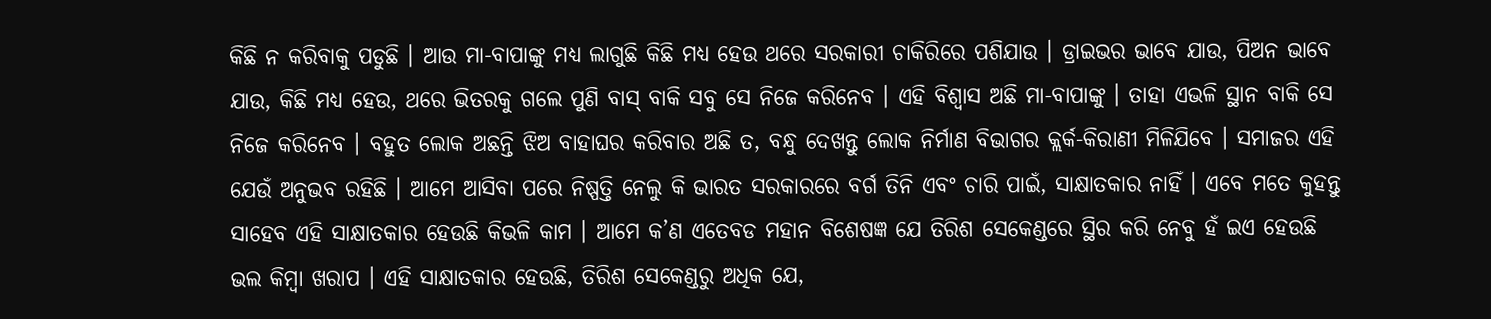କିଛି ନ କରିବାକୁ ପଡୁଛି । ଆଉ ମା-ବାପାଙ୍କୁ ମଧ୍ୟ ଲାଗୁଛି କିଛି ମଧ୍ୟ ହେଉ ଥରେ ସରକାରୀ ଚାକିରିରେ ପଶିଯାଉ । ଡ୍ରାଇଭର ଭାବେ ଯାଉ, ପିଅନ ଭାବେ ଯାଉ, କିଛି ମଧ୍ୟ ହେଉ, ଥରେ ଭିତରକୁ ଗଲେ ପୁଣି ବାସ୍ ବାକି ସବୁ ସେ ନିଜେ କରିନେବ । ଏହି ବିଶ୍ୱାସ ଅଛି ମା-ବାପାଙ୍କୁ । ତାହା ଏଭଳି ସ୍ଥାନ ବାକି ସେ ନିଜେ କରିନେବ । ବହୁତ ଲୋକ ଅଛନ୍ତି ଝିଅ ବାହାଘର କରିବାର ଅଛି ତ, ବନ୍ଧୁ ଦେଖନ୍ତୁ ଲୋକ ନିର୍ମାଣ ବିଭାଗର କ୍ଲର୍କ-କିରାଣୀ ମିଳିଯିବେ । ସମାଜର ଏହି ଯେଉଁ ଅନୁଭବ ରହିଛି । ଆମେ ଆସିବା ପରେ ନିଷ୍ପତ୍ତି ନେଲୁ କି ଭାରତ ସରକାରରେ ବର୍ଗ ତିନି ଏବଂ ଚାରି ପାଇଁ, ସାକ୍ଷାତକାର ନାହିଁ । ଏବେ ମତେ କୁହନ୍ତୁ ସାହେବ ଏହି ସାକ୍ଷାତକାର ହେଉଛି କିଭଳି କାମ । ଆମେ କ’ଣ ଏତେବଡ ମହାନ ବିଶେଷଜ୍ଞ ଯେ ତିରିଶ ସେକେଣ୍ଡରେ ସ୍ଥିର କରି ନେବୁ ହଁ ଇଏ ହେଉଛି ଭଲ କିମ୍ବା ଖରାପ । ଏହି ସାକ୍ଷାତକାର ହେଉଛି, ତିରିଶ ସେକେଣ୍ଡରୁ ଅଧିକ ଯେ,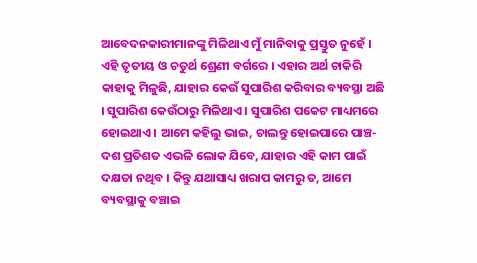ଆବେଦନକାରୀମାନଙ୍କୁ ମିଳିଥାଏ ମୁଁ ମାନିବାକୁ ପ୍ରସ୍ତୁତ ନୁହେଁ । ଏହି ତୃତୀୟ ଓ ଚତୁର୍ଥ ଶ୍ରେଣୀ ବର୍ଗରେ । ଏହାର ଅର୍ଥ ଚାକିରି କାହାକୁ ମିଳୁଛି, ଯାହାର କେଉଁ ସୁପାରିଶ କରିବାର ବ୍ୟବସ୍ଥା ଅଛି । ସୁପାରିଶ କେଉଁଠାରୁ ମିଳିଥାଏ । ସୁପାରିଶ ପକେଟ ମାଧ୍ୟମରେ ହୋଇଥାଏ । ଆମେ କହିଲୁ ଭାଇ, ଚାଲନ୍ତୁ ହୋଇପାରେ ପାଞ୍ଚ-ଦଶ ପ୍ରତିଶତ ଏଭଳି ଲୋକ ଯିବେ, ଯାହାର ଏହି କାମ ପାଇଁ ଦକ୍ଷତା ନଥିବ । କିନ୍ତୁ ଯଥାସାଧ୍ୟ ଖରାପ କାମରୁ ତ, ଆମେ ବ୍ୟବସ୍ଥାକୁ ବଞ୍ଚାଇ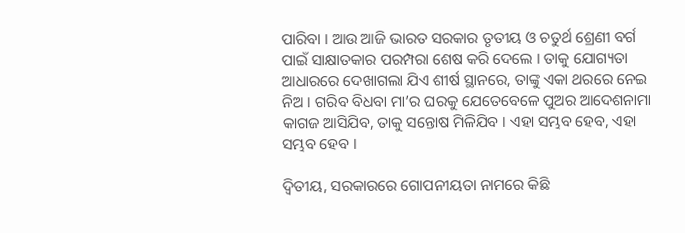ପାରିବା । ଆଉ ଆଜି ଭାରତ ସରକାର ତୃତୀୟ ଓ ଚତୁର୍ଥ ଶ୍ରେଣୀ ବର୍ଗ ପାଇଁ ସାକ୍ଷାତକାର ପରମ୍ପରା ଶେଷ କରି ଦେଲେ । ତାକୁ ଯୋଗ୍ୟତା ଆଧାରରେ ଦେଖାଗଲା ଯିଏ ଶୀର୍ଷ ସ୍ଥାନରେ, ତାଙ୍କୁ ଏକା ଥରରେ ନେଇ ନିଅ । ଗରିବ ବିଧବା ମା’ର ଘରକୁ ଯେତେବେଳେ ପୁଅର ଆଦେଶନାମା କାଗଜ ଆସିଯିବ, ତାକୁ ସନ୍ତୋଷ ମିଳିଯିବ । ଏହା ସମ୍ଭବ ହେବ, ଏହା ସମ୍ଭବ ହେବ ।

ଦ୍ୱିତୀୟ, ସରକାରରେ ଗୋପନୀୟତା ନାମରେ କିଛି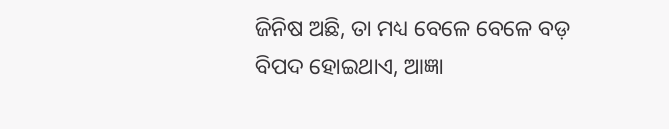ଜିନିଷ ଅଛି, ତା ମଧ୍ୟ ବେଳେ ବେଳେ ବଡ଼ ବିପଦ ହୋଇଥାଏ, ଆଜ୍ଞା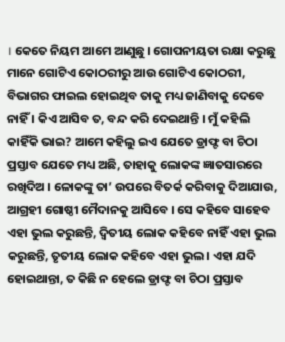। କେତେ ନିୟମ ଆମେ ଆଣୁଛୁ । ଗୋପନୀୟତା ରକ୍ଷା କରୁଛୁ ମାନେ ଗୋଟିଏ କୋଠରୀରୁ ଆଉ ଗୋଟିଏ କୋଠରୀ, ବିଭାଗର ଫାଇଲ ହୋଇଥିବ ତାକୁ ମଧ୍ୟ ଜାଣିବାକୁ ଦେବେ ନାହିଁ । କିଏ ଆସିବ ତ, ବନ୍ଦ କରି ଦେଇଥାନ୍ତି । ମୁଁ କହିଲି କାହିଁକି ଭାଇ? ଆମେ କହିଲୁ ଇଏ ଯେତେ ଡ୍ରାଫ୍ଟ ବା ଚିଠା ପ୍ରସ୍ତାବ ଯେତେ ମଧ୍ୟ ଅଛି, ତାହାକୁ ଲୋକଙ୍କ ଜ୍ଞାତସାରରେ ରଖିଦିଅ । ଳୋକଙ୍କୁ ତା’ ଉପରେ ବିତର୍କ କରିବାକୁ ଦିଆଯାଉ, ଆଗ୍ରହୀ ଗୋଷ୍ଠୀ ମୈଦାନକୁ ଆସିବେ । ସେ କହିବେ ସାହେବ ଏହା ଭୁଲ କରୁଛନ୍ତି, ଦ୍ୱିତୀୟ ଲୋକ କହିବେ ନାହିଁ ଏହା ଭୁଲ କରୁଛନ୍ତି, ତୃତୀୟ ଲୋକ କହିବେ ଏହା ଭୁଲ । ଏହା ଯଦି ହୋଇଥାନ୍ତା, ତ କିଛି ନ ହେଲେ ଡ୍ରାଫ୍ଟ ବା ଚିଠା ପ୍ରସ୍ତାବ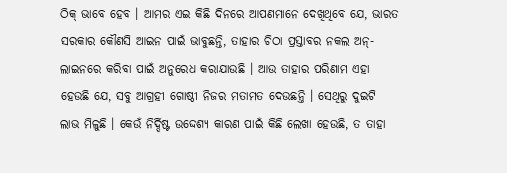ଠିକ୍ ଭାବେ ହେବ । ଆମର ଏଇ କିଛି ଦିନରେ ଆପଣମାନେ ଦେଖିଥିବେ ଯେ, ଭାରତ ସରକାର କୌଣସି ଆଇନ ପାଇଁ ଭାବୁଛନ୍ତି, ତାହାର ଚିଠା ପ୍ରସ୍ତାବର ନକଲ ଅନ୍-ଲାଇନରେ କରିବା ପାଇଁ ଅନୁରେଧ କରାଯାଉଛି । ଆଉ ତାହାର ପରିଣାମ ଏହା ହେଉଛି ଯେ, ସବୁ ଆଗ୍ରହୀ ଗୋଷ୍ଠୀ ନିଜର ମତାମତ ଦେଉଛନ୍ତି । ସେଥିରୁ ଦୁଇଟି ଲାଭ ମିଳୁଛି । କେଉଁ ନିର୍ଦ୍ଦିଷ୍ଟ ଉଦ୍ଦେଶ୍ୟ କାରଣ ପାଇଁ କିଛି ଲେଖା ହେଉଛି, ତ ତାହା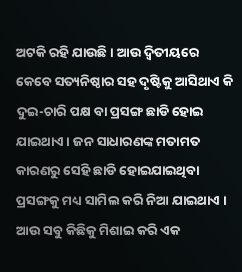ଅଟକି ରହି ଯାଉଛି । ଆଉ ଦ୍ୱିତୀୟରେ କେବେ ସତ୍ୟନିଷ୍ଠାର ସହ ଦୃଷ୍ଟିକୁ ଆସିଥାଏ କି ଦୁଇ-ଚାରି ପକ୍ଷ ବା ପ୍ରସଙ୍ଗ ଛାଡି ହୋଇ ଯାଇଥାଏ । ଜନ ସାଧାରଣଙ୍କ ମତାମତ କାରଣରୁ ସେହି ଛାଡି ହୋଇଯାଇଥିବା ପ୍ରସଙ୍ଗକୁ ମଧ୍ୟ ସାମିଲ କରି ନିଆ ଯାଇଥାଏ । ଆଉ ସବୁ କିଛିକୁ ମିଶାଇ କରି ଏକ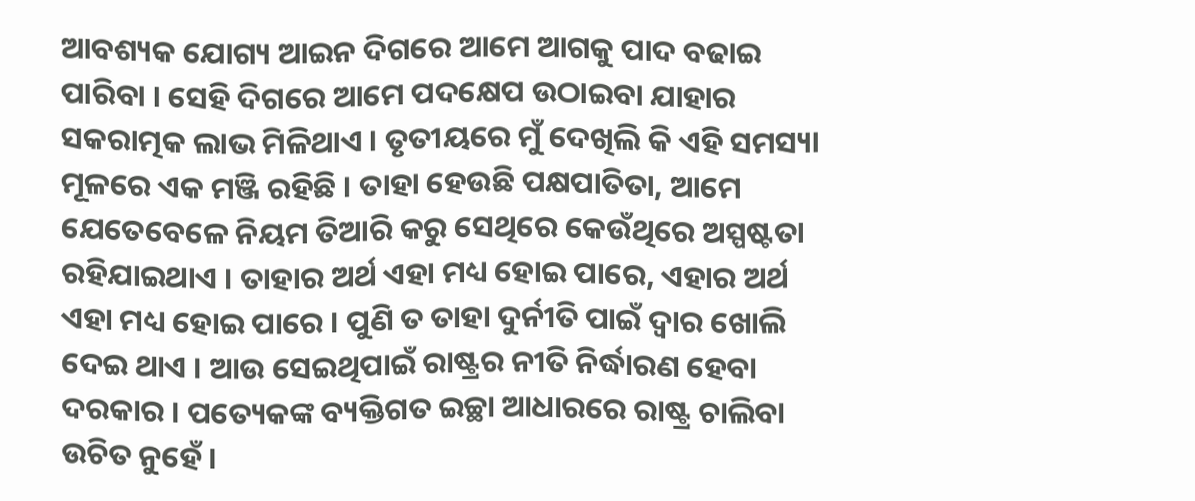ଆବଶ୍ୟକ ଯୋଗ୍ୟ ଆଇନ ଦିଗରେ ଆମେ ଆଗକୁ ପାଦ ବଢାଇ ପାରିବା । ସେହି ଦିଗରେ ଆମେ ପଦକ୍ଷେପ ଉଠାଇବା ଯାହାର ସକରାତ୍ମକ ଲାଭ ମିଳିଥାଏ । ତୃତୀୟରେ ମୁଁ ଦେଖିଲି କି ଏହି ସମସ୍ୟା ମୂଳରେ ଏକ ମଞ୍ଜି ରହିଛି । ତାହା ହେଉଛି ପକ୍ଷପାତିତା, ଆମେ ଯେତେବେଳେ ନିୟମ ତିଆରି କରୁ ସେଥିରେ କେଉଁଥିରେ ଅସ୍ପଷ୍ଟତା ରହିଯାଇଥାଏ । ତାହାର ଅର୍ଥ ଏହା ମଧ୍ୟ ହୋଇ ପାରେ, ଏହାର ଅର୍ଥ ଏହା ମଧ୍ୟ ହୋଇ ପାରେ । ପୁଣି ତ ତାହା ଦୁର୍ନୀତି ପାଇଁ ଦ୍ୱାର ଖୋଲି ଦେଇ ଥାଏ । ଆଉ ସେଇଥିପାଇଁ ରାଷ୍ଟ୍ରର ନୀତି ନିର୍ଦ୍ଧାରଣ ହେବା ଦରକାର । ପତ୍ୟେକଙ୍କ ବ୍ୟକ୍ତିଗତ ଇଚ୍ଛା ଆଧାରରେ ରାଷ୍ଟ୍ର ଚାଲିବା ଉଚିତ ନୁହେଁ ।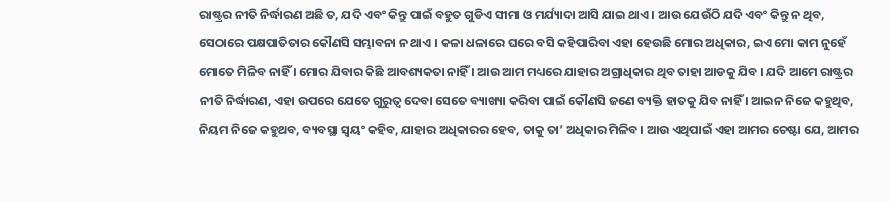ରାଷ୍ଟ୍ରର ନୀତି ନିର୍ଦ୍ଧାରଣ ଅଛି ତ, ଯଦି ଏବଂ କିନ୍ତୁ ପାଇଁ ବହୁତ ଗୁଡିଏ ସୀମା ଓ ମର୍ଯ୍ୟାଦା ଆସି ଯାଇ ଥାଏ । ଆଉ ଯେଉଁଠି ଯଦି ଏବଂ କିନ୍ତୁ ନ ଥିବ, ସେଠାରେ ପକ୍ଷପାତିତାର କୌଣସି ସମ୍ଭାବନା ନ ଥାଏ । କଳା ଧଳାରେ ଘରେ ବସି କହିପାରିବା ଏହା ହେଉଛି ମୋର ଅଧିକାର, ଇଏ ମୋ କାମ ନୁହେଁ ମୋତେ ମିଳିବ ନାହିଁ । ମୋର ଯିବାର କିଛି ଆବଶ୍ୟକତା ନାହିଁ । ଆଉ ଆମ ମଧ୍ୟରେ ଯାହାର ଅଗ୍ରାଧିକାର ଥିବ ତାହା ଆଡକୁ ଯିବ । ଯଦି ଆମେ ରାଷ୍ଟ୍ରର ନୀତି ନିର୍ଦ୍ଧାରଣ, ଏହା ଉପରେ ଯେତେ ଗୁରୁତ୍ୱ ଦେବା ସେତେ ବ୍ୟାଖ୍ୟା କରିବା ପାଇଁ କୌଣସି ଜଣେ ବ୍ୟକ୍ତି ହାତକୁ ଯିବ ନାହିଁ । ଆଇନ ନିଜେ କହୁଥିବ, ନିୟମ ନିଜେ କହୁଥବ, ବ୍ୟବସ୍ଥା ସ୍ୱୟଂ କହିବ, ଯାହାର ଅଧିକାରର ହେବ, ତାକୁ ତା’ ଅଧିକାର ମିଳିବ । ଆଉ ଏଥିପାଇଁ ଏହା ଆମର ଚେଷ୍ଟା ଯେ, ଆମର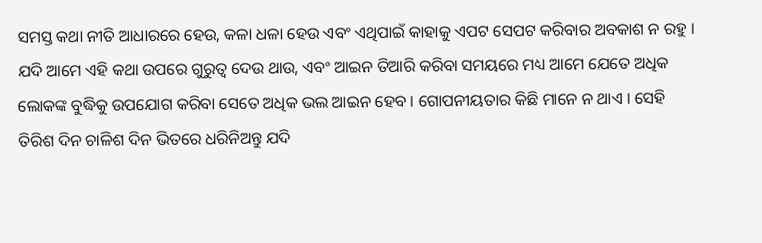ସମସ୍ତ କଥା ନୀତି ଆଧାରରେ ହେଉ, କଳା ଧଳା ହେଉ ଏବଂ ଏଥିପାଇଁ କାହାକୁ ଏପଟ ସେପଟ କରିବାର ଅବକାଶ ନ ରହୁ । ଯଦି ଆମେ ଏହି କଥା ଉପରେ ଗୁରୁତ୍ୱ ଦେଉ ଥାଉ, ଏବଂ ଆଇନ ତିଆରି କରିବା ସମୟରେ ମଧ୍ୟ ଆମେ ଯେତେ ଅଧିକ ଲୋକଙ୍କ ବୁଦ୍ଧିକୁ ଉପଯୋଗ କରିବା ସେତେ ଅଧିକ ଭଲ ଆଇନ ହେବ । ଗୋପନୀୟତାର କିଛି ମାନେ ନ ଥାଏ । ସେହି ତିରିଶ ଦିନ ଚାଳିଶ ଦିନ ଭିତରେ ଧରିନିଅନ୍ତୁ ଯଦି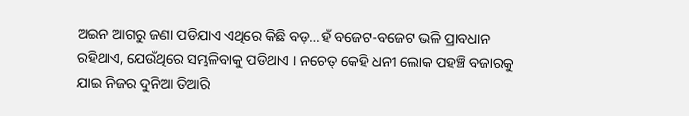ଅଇନ ଆଗରୁ ଜଣା ପଡିଯାଏ ଏଥିରେ କିଛି ବଡ଼…ହଁ ବଜେଟ-ବଜେଟ ଭଳି ପ୍ରାବଧାନ ରହିଥାଏ, ଯେଉଁଥିରେ ସମ୍ଭଳିବାକୁ ପଡିଥାଏ । ନଚେତ୍ କେହି ଧନୀ ଲୋକ ପହଞ୍ଚି ବଜାରକୁ ଯାଇ ନିଜର ଦୁନିଆ ତିଆରି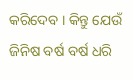କରିଦେବ । କିନ୍ତୁ ଯେଉଁ ଜିନିଷ ବର୍ଷ ବର୍ଷ ଧରି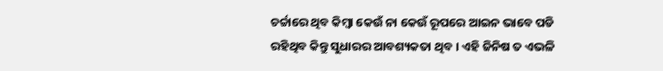ଚର୍ଚ୍ଚାରେ ଥିବ କିମ୍ବା କେଉଁ ନା କେଉଁ ରୂପରେ ଆଇନ ଭାବେ ପଡି ରହିଥିବ କିନ୍ତୁ ସୁଧାରର ଆବଶ୍ୟକତା ଥିବ । ଏହି ଜିନିଷ ତ ଏଭଳି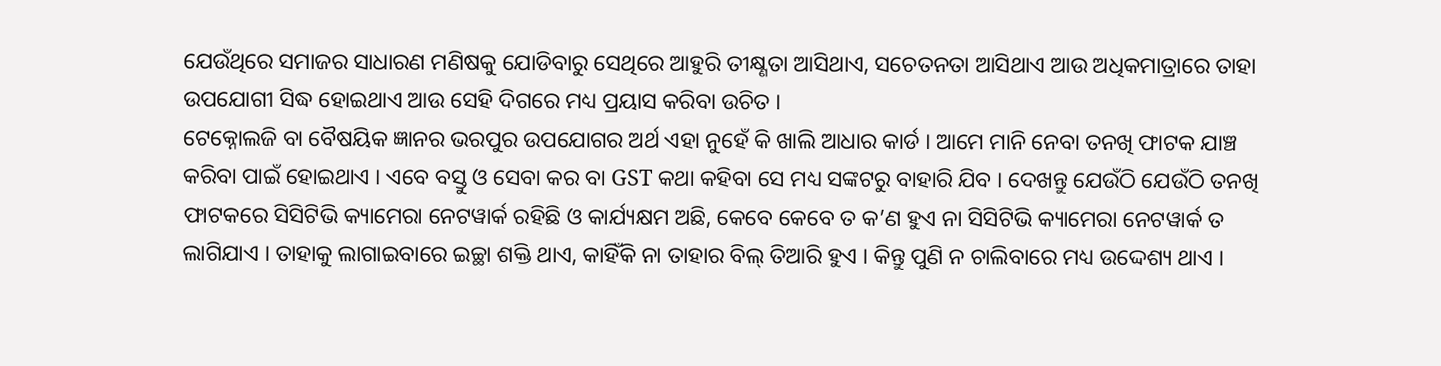ଯେଉଁଥିରେ ସମାଜର ସାଧାରଣ ମଣିଷକୁ ଯୋଡିବାରୁ ସେଥିରେ ଆହୁରି ତୀକ୍ଷ୍ଣତା ଆସିଥାଏ, ସଚେତନତା ଆସିଥାଏ ଆଉ ଅଧିକମାତ୍ରାରେ ତାହା ଉପଯୋଗୀ ସିଦ୍ଧ ହୋଇଥାଏ ଆଉ ସେହି ଦିଗରେ ମଧ୍ୟ ପ୍ରୟାସ କରିବା ଉଚିତ ।
ଟେକ୍ନୋଲଜି ବା ବୈଷୟିକ ଜ୍ଞାନର ଭରପୁର ଉପଯୋଗର ଅର୍ଥ ଏହା ନୁହେଁ କି ଖାଲି ଆଧାର କାର୍ଡ । ଆମେ ମାନି ନେବା ତନଖି ଫାଟକ ଯାଞ୍ଚ କରିବା ପାଇଁ ହୋଇଥାଏ । ଏବେ ବସ୍ତୁ ଓ ସେବା କର ବା GST କଥା କହିବା ସେ ମଧ୍ୟ ସଙ୍କଟରୁ ବାହାରି ଯିବ । ଦେଖନ୍ତୁ ଯେଉଁଠି ଯେଉଁଠି ତନଖି ଫାଟକରେ ସିସିଟିଭି କ୍ୟାମେରା ନେଟୱାର୍କ ରହିଛି ଓ କାର୍ଯ୍ୟକ୍ଷମ ଅଛି, କେବେ କେବେ ତ କ’ଣ ହୁଏ ନା ସିସିଟିଭି କ୍ୟାମେରା ନେଟୱାର୍କ ତ ଲାଗିଯାଏ । ତାହାକୁ ଲାଗାଇବାରେ ଇଚ୍ଛା ଶକ୍ତି ଥାଏ, କାହିଁକି ନା ତାହାର ବିଲ୍ ତିଆରି ହୁଏ । କିନ୍ତୁ ପୁଣି ନ ଚାଲିବାରେ ମଧ୍ୟ ଉଦ୍ଦେଶ୍ୟ ଥାଏ ।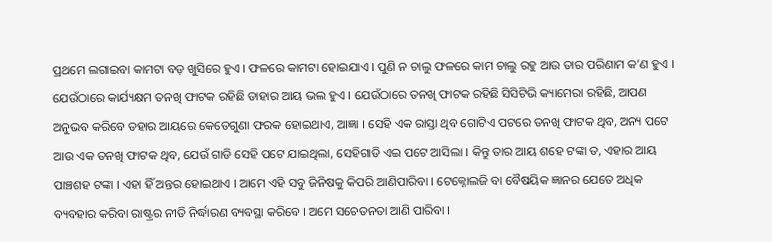ପ୍ରଥମେ ଲଗାଇବା କାମଟା ବଡ଼ ଖୁସିରେ ହୁଏ । ଫଳରେ କାମଟା ହୋଇଯାଏ । ପୁଣି ନ ଚାଲୁ ଫଳରେ କାମ ଚାଲୁ ରହୁ ଆଉ ତାର ପରିଣାମ କ’ଣ ହୁଏ । ଯେଉଁଠାରେ କାର୍ଯ୍ୟକ୍ଷମ ତନଖି ଫାଟକ ରହିଛି ତାହାର ଆୟ ଭଲ ହୁଏ । ଯେଉଁଠାରେ ତନଖି ଫାଟକ ରହିଛି ସିସିଟିଭି କ୍ୟାମେରା ରହିଛି, ଆପଣ ଅନୁଭବ କରିବେ ତହାର ଆୟରେ କେତେଗୁଣା ଫରକ ହୋଇଥାଏ, ଆଜ୍ଞା । ସେହି ଏକ ରାସ୍ତା ଥିବ ଗୋଟିଏ ପଟରେ ତନଖି ଫାଟକ ଥିବ, ଅନ୍ୟ ପଟେ ଆଉ ଏକ ତନଖି ଫାଟକ ଥିବ, ଯେଉଁ ଗାଡି ସେହି ପଟେ ଯାଇଥିଲା, ସେହିଗାଡି ଏଇ ପଟେ ଆସିଲା । କିନ୍ତୁ ତାର ଆୟ ଶହେ ଟଙ୍କା ତ, ଏହାର ଆୟ ପାଞ୍ଚଶହ ଟଙ୍କା । ଏହା ହିଁ ଅନ୍ତର ହୋଇଥାଏ । ଆମେ ଏହି ସବୁ ଜିନିଷକୁ କିପରି ଆଣିପାରିବା । ଟେକ୍ନୋଲଜି ବା ବୈଷୟିକ ଜ୍ଞାନର ଯେତେ ଅଧିକ ବ୍ୟବହାର କରିବା ରାଷ୍ଟ୍ରର ନୀତି ନିର୍ଦ୍ଧାରଣ ବ୍ୟବସ୍ଥା କରିବେ । ଅମେ ସଚେତନତା ଆଣି ପାରିବା ।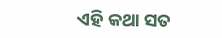ଏହି କଥା ସତ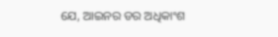ଯେ, ଆଇନର ଡର ଅଧିକାଂଶ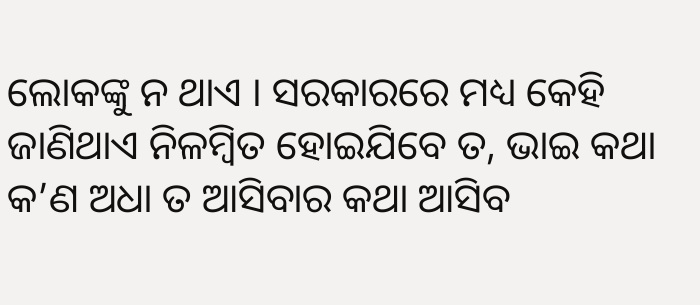ଲୋକଙ୍କୁ ନ ଥାଏ । ସରକାରରେ ମଧ୍ୟ କେହି ଜାଣିଥାଏ ନିଳମ୍ବିତ ହୋଇଯିବେ ତ, ଭାଇ କଥା କ’ଣ ଅଧା ତ ଆସିବାର କଥା ଆସିବ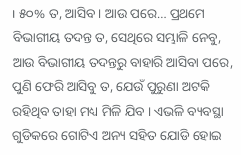। ୫୦% ତ, ଆସିବ । ଆଉ ପରେ… ପ୍ରଥମେ ବିଭାଗୀୟ ତଦନ୍ତ ତ, ସେଥିରେ ସମ୍ଭାଳି ନେବୁ, ଆଉ ବିଭାଗୀୟ ତଦନ୍ତରୁ ବାହାରି ଆସିବା ପରେ, ପୁଣି ଫେରି ଆସିବୁ ତ, ଯେଉଁ ପୁରୁଣା ଅଟକି ରହିଥିବ ତାହା ମଧ୍ୟ ମିଳି ଯିବ । ଏଭଳି ବ୍ୟବସ୍ଥା ଗୁଡିକରେ ଗୋଟିଏ ଅନ୍ୟ ସହିତ ଯୋଡି ହୋଇ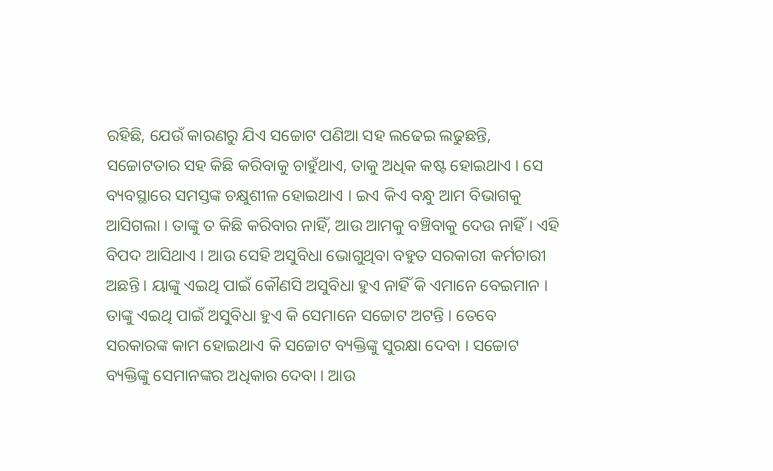ରହିଛି, ଯେଉଁ କାରଣରୁ ଯିଏ ସଚ୍ଚୋଟ ପଣିଆ ସହ ଲଢେଇ ଲଢୁଛନ୍ତି, ସଚ୍ଚୋଟତାର ସହ କିଛି କରିବାକୁ ଚାହୁଁଥାଏ, ତାକୁ ଅଧିକ କଷ୍ଟ ହୋଇଥାଏ । ସେ ବ୍ୟବସ୍ଥାରେ ସମସ୍ତଙ୍କ ଚକ୍ଷୁଶୀଳ ହୋଇଥାଏ । ଇଏ କିଏ ବନ୍ଧୁ ଆମ ବିଭାଗକୁ ଆସିଗଲା । ତାଙ୍କୁ ତ କିଛି କରିବାର ନାହିଁ, ଆଉ ଆମକୁ ବଞ୍ଚିବାକୁ ଦେଉ ନାହିଁ । ଏହି ବିପଦ ଆସିଥାଏ । ଆଉ ସେହି ଅସୁବିଧା ଭୋଗୁଥିବା ବହୁତ ସରକାରୀ କର୍ମଚାରୀ ଅଛନ୍ତି । ୟାଙ୍କୁ ଏଇଥି ପାଇଁ କୌଣସି ଅସୁବିଧା ହୁଏ ନାହିଁ କି ଏମାନେ ବେଇମାନ । ତାଙ୍କୁ ଏଇଥି ପାଇଁ ଅସୁବିଧା ହୁଏ କି ସେମାନେ ସଚ୍ଚୋଟ ଅଟନ୍ତି । ତେବେ ସରକାରଙ୍କ କାମ ହୋଇଥାଏ କି ସଚ୍ଚୋଟ ବ୍ୟକ୍ତିଙ୍କୁ ସୁରକ୍ଷା ଦେବା । ସଚ୍ଚୋଟ ବ୍ୟକ୍ତିଙ୍କୁ ସେମାନଙ୍କର ଅଧିକାର ଦେବା । ଆଉ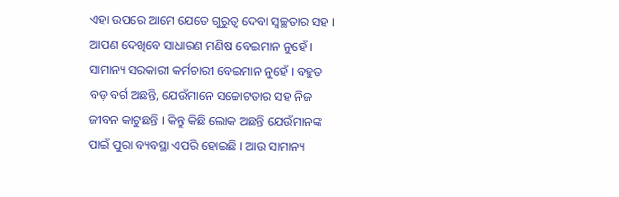ଏହା ଉପରେ ଆମେ ଯେତେ ଗୁରୁତ୍ୱ ଦେବା ସ୍ୱଚ୍ଛତାର ସହ । ଆପଣ ଦେଖିବେ ସାଧାରଣ ମଣିଷ ବେଇମାନ ନୁହେଁ । ସାମାନ୍ୟ ସରକାରୀ କର୍ମଚାରୀ ବେଇମାନ ନୁହେଁ । ବହୁତ ବଡ଼ ବର୍ଗ ଅଛନ୍ତି, ଯେଉଁମାନେ ସଚ୍ଚୋଟତାର ସହ ନିଜ ଜୀବନ କାଟୁଛନ୍ତି । କିନ୍ତୁ କିଛି ଲୋକ ଅଛନ୍ତି ଯେଉଁମାନଙ୍କ ପାଇଁ ପୁରା ବ୍ୟବସ୍ଥା ଏପରି ହୋଇଛି । ଆଉ ସାମାନ୍ୟ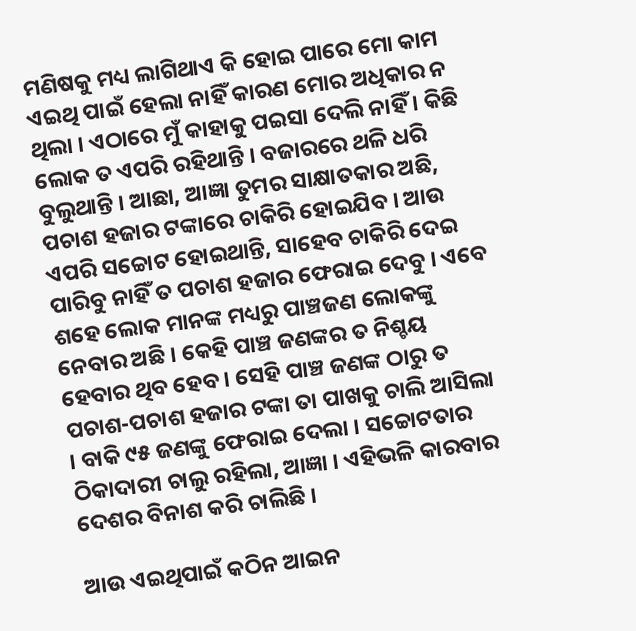ମଣିଷକୁ ମଧ୍ୟ ଲାଗିଥାଏ କି ହୋଇ ପାରେ ମୋ କାମ ଏଇଥି ପାଇଁ ହେଲା ନାହିଁ କାରଣ ମୋର ଅଧିକାର ନ ଥିଲା । ଏଠାରେ ମୁଁ କାହାକୁ ପଇସା ଦେଲି ନାହିଁ । କିଛି ଲୋକ ତ ଏପରି ରହିଥାନ୍ତି । ବଜାରରେ ଥଳି ଧରି ବୁଲୁଥାନ୍ତି । ଆଛା, ଆଜ୍ଞା ତୁମର ସାକ୍ଷାତକାର ଅଛି, ପଚାଶ ହଜାର ଟଙ୍କାରେ ଚାକିରି ହୋଇଯିବ । ଆଉ ଏପରି ସଚ୍ଚୋଟ ହୋଇଥାନ୍ତି, ସାହେବ ଚାକିରି ଦେଇ ପାରିବୁ ନାହିଁ ତ ପଚାଶ ହଜାର ଫେରାଇ ଦେବୁ । ଏବେ ଶହେ ଲୋକ ମାନଙ୍କ ମଧ୍ୟରୁ ପାଞ୍ଚଜଣ ଲୋକଙ୍କୁ ନେବାର ଅଛି । କେହି ପାଞ୍ଚ ଜଣଙ୍କର ତ ନିଶ୍ଚୟ ହେବାର ଥିବ ହେବ । ସେହି ପାଞ୍ଚ ଜଣଙ୍କ ଠାରୁ ତ ପଚାଶ-ପଚାଶ ହଜାର ଟଙ୍କା ତା ପାଖକୁ ଚାଲି ଆସିଲା । ବାକି ୯୫ ଜଣଙ୍କୁ ଫେରାଇ ଦେଲା । ସଚ୍ଚୋଟତାର ଠିକାଦାରୀ ଚାଲୁ ରହିଲା, ଆଜ୍ଞା । ଏହିଭଳି କାରବାର ଦେଶର ବିନାଶ କରି ଚାଲିଛି ।

ଆଉ ଏଇଥିପାଇଁ କଠିନ ଆଇନ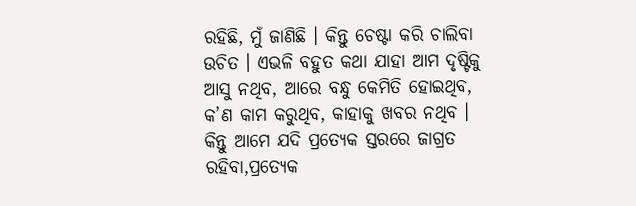ରହିଛି, ମୁଁ ଜାଣିଛି । କିନ୍ତୁ ଚେଷ୍ଟା କରି ଚାଲିବା ଉଚିତ । ଏଭଳି ବହୁତ କଥା ଯାହା ଆମ ଦୃଷ୍ଟିକୁ ଆସୁ ନଥିବ, ଆରେ ବନ୍ଧୁ କେମିତି ହୋଇଥିବ, କ’ଣ କାମ କରୁଥିବ, କାହାକୁ ଖବର ନଥିବ । କିନ୍ତୁ ଆମେ ଯଦି ପ୍ରତ୍ୟେକ ସ୍ତରରେ ଜାଗ୍ରତ ରହିବା,ପ୍ରତ୍ୟେକ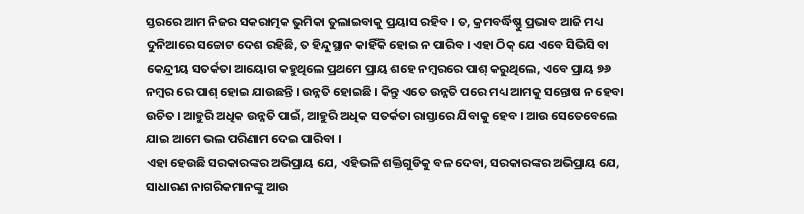ସ୍ତରରେ ଆମ ନିଜର ସକରାତ୍ମକ ଭୁମିକା ତୁଲାଇବାକୁ ପ୍ରୟାସ ରହିବ । ତ, କ୍ରମବର୍ଦ୍ଧିଷ୍ଣୁ ପ୍ରଭାବ ଆଜି ମଧ୍ୟ ଦୁନିଆରେ ସଚ୍ଚୋଟ ଦେଶ ରହିଛି, ତ ହିନ୍ଦୁସ୍ଥାନ କାହିଁକି ହୋଇ ନ ପାରିବ । ଏହା ଠିକ୍ ଯେ ଏବେ ସିଭିସି ବା କେନ୍ଦ୍ରୀୟ ସତର୍କତା ଆୟୋଗ କହୁଥିଲେ ପ୍ରଥମେ ପ୍ରାୟ ଶହେ ନମ୍ବରରେ ପାଶ୍ କରୁଥିଲେ, ଏବେ ପ୍ରାୟ ୭୬ ନମ୍ବର ରେ ପାଶ୍ ହୋଇ ଯାଉଛନ୍ତି । ଉନ୍ନତି ହୋଇଛି । କିନ୍ତୁ ଏତେ ଉନ୍ନତି ପରେ ମଧ୍ୟ ଆମକୁ ସନ୍ତୋଷ ନ ହେବା ଉଚିତ । ଆହୁରି ଅଧିକ ଉନ୍ନତି ପାଇଁ, ଆହୁରି ଅଧିକ ସତର୍କତା ରାସ୍ତାରେ ଯିବାକୁ ହେବ । ଆଉ ସେତେବେଲେ ଯାଇ ଆମେ ଭଲ ପରିଣାମ ଦେଇ ପାରିବା ।
ଏହା ହେଉଛି ସରକାରଙ୍କର ଅଭିପ୍ରାୟ ଯେ, ଏହିଭଳି ଶକ୍ତିଗୁଡିକୁ ବଳ ଦେବା, ସରକାରଙ୍କର ଅଭିପ୍ରାୟ ଯେ, ସାଧାରଣ ନାଗରିକମାନଙ୍କୁ ଆଉ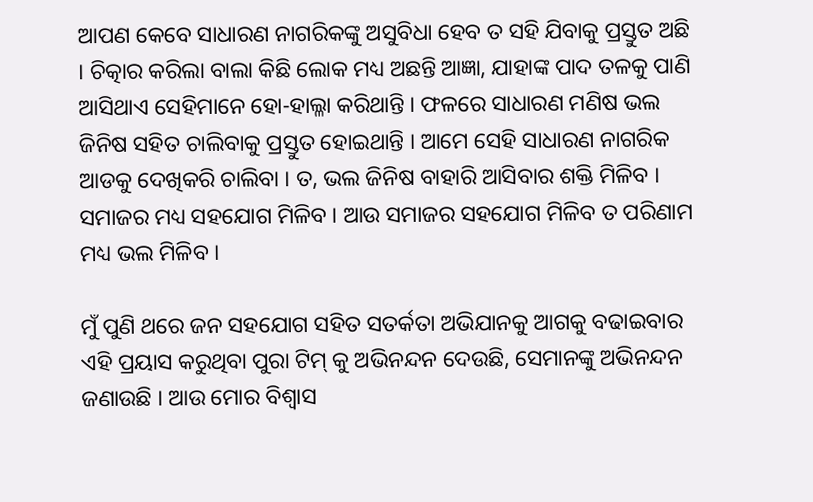ଆପଣ କେବେ ସାଧାରଣ ନାଗରିକଙ୍କୁ ଅସୁବିଧା ହେବ ତ ସହି ଯିବାକୁ ପ୍ରସ୍ତୁତ ଅଛି । ଚିତ୍କାର କରିଲା ବାଲା କିଛି ଲୋକ ମଧ୍ୟ ଅଛନ୍ତି ଆଜ୍ଞା, ଯାହାଙ୍କ ପାଦ ତଳକୁ ପାଣି ଆସିଥାଏ ସେହିମାନେ ହୋ-ହାଲ୍ଳା କରିଥାନ୍ତି । ଫଳରେ ସାଧାରଣ ମଣିଷ ଭଲ ଜିନିଷ ସହିତ ଚାଲିବାକୁ ପ୍ରସ୍ତୁତ ହୋଇଥାନ୍ତି । ଆମେ ସେହି ସାଧାରଣ ନାଗରିକ ଆଡକୁ ଦେଖିକରି ଚାଲିବା । ତ, ଭଲ ଜିନିଷ ବାହାରି ଆସିବାର ଶକ୍ତି ମିଳିବ । ସମାଜର ମଧ୍ୟ ସହଯୋଗ ମିଳିବ । ଆଉ ସମାଜର ସହଯୋଗ ମିଳିବ ତ ପରିଣାମ ମଧ୍ୟ ଭଲ ମିଳିବ ।

ମୁଁ ପୁଣି ଥରେ ଜନ ସହଯୋଗ ସହିତ ସତର୍କତା ଅଭିଯାନକୁ ଆଗକୁ ବଢାଇବାର ଏହି ପ୍ରୟାସ କରୁଥିବା ପୁରା ଟିମ୍ କୁ ଅଭିନନ୍ଦନ ଦେଉଛି, ସେମାନଙ୍କୁ ଅଭିନନ୍ଦନ ଜଣାଉଛି । ଆଉ ମୋର ବିଶ୍ୱାସ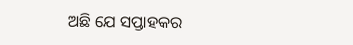ଅଛି ଯେ ସପ୍ତାହକର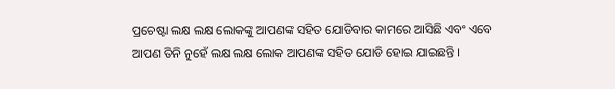ପ୍ରଚେଷ୍ଟା ଲକ୍ଷ ଲକ୍ଷ ଲୋକଙ୍କୁ ଆପଣଙ୍କ ସହିତ ଯୋଡିବାର କାମରେ ଆସିଛି ଏବଂ ଏବେ ଆପଣ ତିନି ନୁହେଁ ଲକ୍ଷ ଲକ୍ଷ ଲୋକ ଆପଣଙ୍କ ସହିତ ଯୋଡି ହୋଇ ଯାଇଛନ୍ତି ।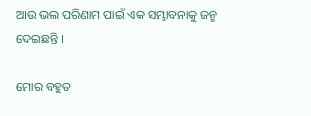ଆଉ ଭଲ ପରିଣାମ ପାଇଁ ଏକ ସମ୍ଭାବନାକୁ ଜନ୍ମ ଦେଇଛନ୍ତି ।

ମୋର ବହୁତ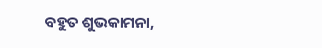ବହୁତ ଶୁଭକାମନା,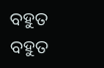ବହୁତ ବହୁତ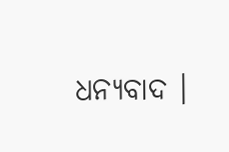ଧନ୍ୟବାଦ ।